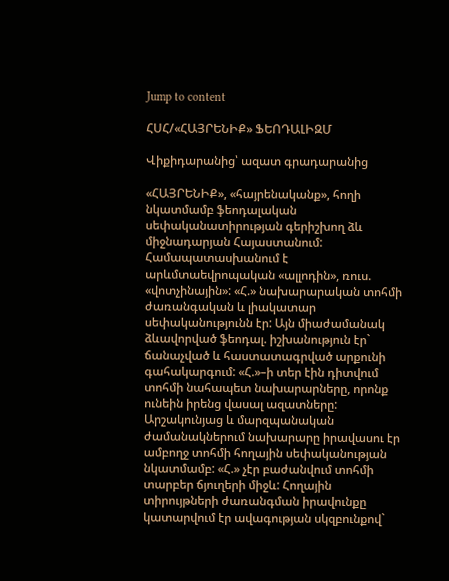Jump to content

ՀՍՀ/«ՀԱՅՐԵՆԻՔ» ՖԵՈԴԱԼԻԶՄ

Վիքիդարանից՝ ազատ գրադարանից

«ՀԱՅՐԵՆԻՔ», «հայրենականք», հողի նկատմամբ ֆեոդալական սեփականատիրության գերիշխող ձև միջնադարյան Հայաստանում: Համապատասխանում է արևմտաեվրոպական «ալլոդին», ռուս. «վոտչինային»: «Հ.» նախարարական տոհմի ժառանգական և լիակատար սեփականությունն էր: Այն միաժամանակ ձևավորված ֆեոդալ. իշխանություն էր` ճանաչված և հաստատագրված արքունի գահակարգում: «Հ.»–ի տեր էին դիտվում տոհմի նահապետ նախարարները, որոնք ունեին իրենց վասալ ազատները: Արշակունյաց և մարզպանական ժամանակներում նախարարը իրավասու էր ամբողջ տոհմի հողային սեփականության նկատմամբ: «Հ.» չէր բաժանվում տոհմի տարբեր ճյուղերի միջև: Հողային տիրույթների ժառանգման իրավունքը կատարվում էր ավագության սկզբունքով`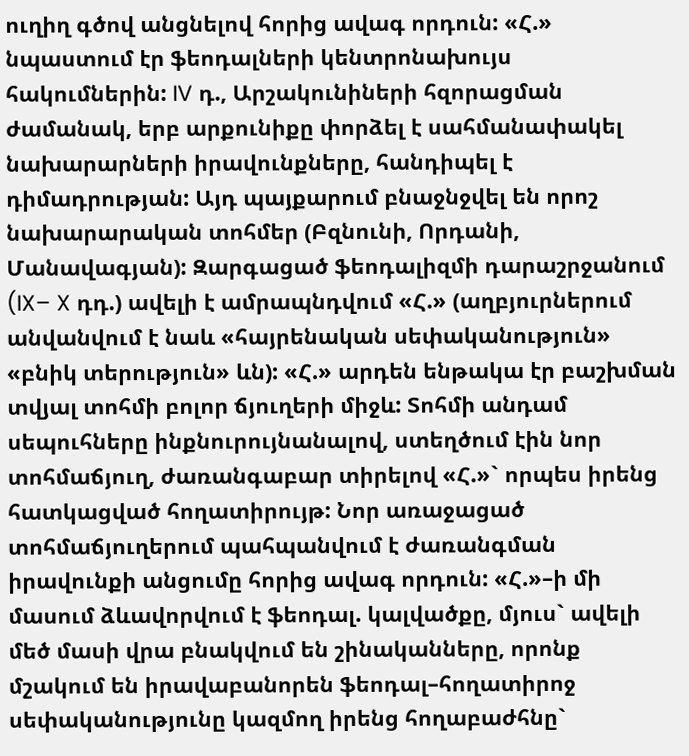ուղիղ գծով անցնելով հորից ավագ որդուն: «Հ.» նպաստում էր ֆեոդալների կենտրոնախույս հակումներին: IV դ., Արշակունիների հզորացման ժամանակ, երբ արքունիքը փորձել է սահմանափակել նախարարների իրավունքները, հանդիպել է դիմադրության: Այդ պայքարում բնաջնջվել են որոշ նախարարական տոհմեր (Բզնունի, Որդանի, Մանավագյան): Զարգացած ֆեոդալիզմի դարաշրջանում (IX– X դդ.) ավելի է ամրապնդվում «Հ.» (աղբյուրներում անվանվում է նաև «հայրենական սեփականություն» «բնիկ տերություն» ևն): «Հ.» արդեն ենթակա էր բաշխման տվյալ տոհմի բոլոր ճյուղերի միջև: Տոհմի անդամ սեպուհները ինքնուրույնանալով, ստեղծում էին նոր տոհմաճյուղ, ժառանգաբար տիրելով «Հ.»` որպես իրենց հատկացված հողատիրույթ: Նոր առաջացած տոհմաճյուղերում պահպանվում է ժառանգման իրավունքի անցումը հորից ավագ որդուն: «Հ.»–ի մի մասում ձևավորվում է ֆեոդալ. կալվածքը, մյուս` ավելի մեծ մասի վրա բնակվում են շինականները, որոնք մշակում են իրավաբանորեն ֆեոդալ–հողատիրոջ սեփականությունը կազմող իրենց հողաբաժհնը`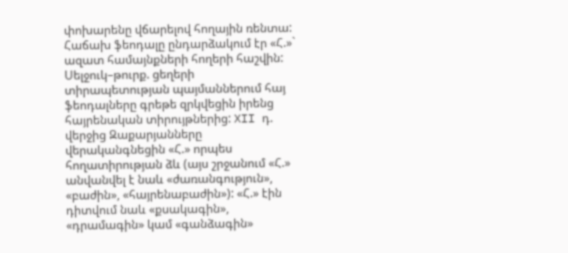փոխարենը վճարելով հողային ռենտա: Հաճախ ֆեոդալը ընդարձակում էր «Հ.»` ազատ համայնքների հողերի հաշվին: Սելջուկ–թուրք. ցեղերի տիրապետության պայմաններում հայ ֆեոդալները գրեթե զրկվեցին իրենց հայրենական տիրույթներից: XII դ. վերջից Զաքարյանները վերականգնեցին «Հ.» որպես հողատիրության ձև (այս շրջանում «Հ.» անվանվել է նաև «ժառանգություն», «բաժին», «հայրենաբաժին»): «Հ.» էին դիտվում նաև «քսակագին», «դրամագին» կամ «գանձագին»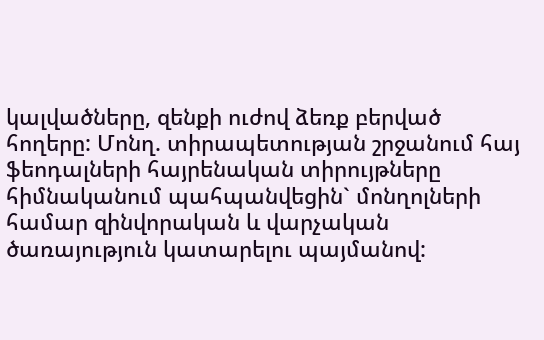կալվածները, զենքի ուժով ձեռք բերված հողերը: Մոնղ. տիրապետության շրջանում հայ ֆեոդալների հայրենական տիրույթները հիմնականում պահպանվեցին` մոնղոլների համար զինվորական և վարչական ծառայություն կատարելու պայմանով: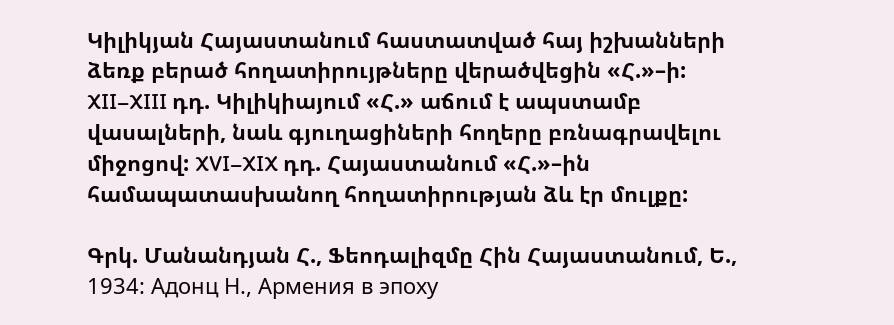Կիլիկյան Հայաստանում հաստատված հայ իշխանների ձեռք բերած հողատիրույթները վերածվեցին «Հ.»–ի: XII–XIII դդ. Կիլիկիայում «Հ.» աճում է ապստամբ վասալների, նաև գյուղացիների հողերը բռնագրավելու միջոցով: XVI–XIX դդ. Հայաստանում «Հ.»–ին համապատասխանող հողատիրության ձև էր մուլքը:

Գրկ. Մանանդյան Հ., Ֆեոդալիզմը Հին Հայաստանում, Ե., 1934: Адонц Н., Армения в эпоху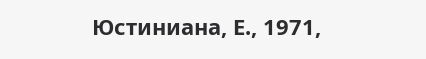Юстиниана, Е., 1971,